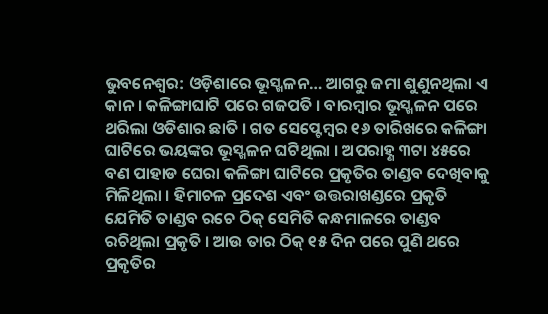ଭୁବନେଶ୍ବର: ଓଡ଼ିଶାରେ ଭୂସ୍ଖଳନ… ଆଗରୁ ଜମା ଶୁଣୁନଥିଲା ଏ କାନ । କଳିଙ୍ଗାଘାଟି ପରେ ଗଜପତି । ବାରମ୍ବାର ଭୂସ୍ଖଳନ ପରେ ଥରିଲା ଓଡିଶାର ଛାତି । ଗତ ସେପ୍ଟେମ୍ବର ୧୬ ତାରିଖରେ କଳିଙ୍ଗା ଘାଟିରେ ଭୟଙ୍କର ଭୂସ୍ଖଳନ ଘଟିଥିଲା । ଅପରାହ୍ଣ ୩ଟା ୪୫ରେ ବଣ ପାହାଡ ଘେରା କଳିଙ୍ଗା ଘାଟିରେ ପ୍ରକୃତିର ତାଣ୍ଡବ ଦେଖିବାକୁ ମିଳିଥିଲା । ହିମାଚଳ ପ୍ରଦେଶ ଏବଂ ଉତ୍ତରାଖଣ୍ଡରେ ପ୍ରକୃତି ଯେମିତି ତାଣ୍ଡବ ରଚେ ଠିକ୍ ସେମିତି କନ୍ଧମାଳରେ ତାଣ୍ଡବ ରଚିଥିଲା ପ୍ରକୃତି । ଆଉ ତାର ଠିକ୍ ୧୫ ଦିନ ପରେ ପୁଣି ଥରେ ପ୍ରକୃତିର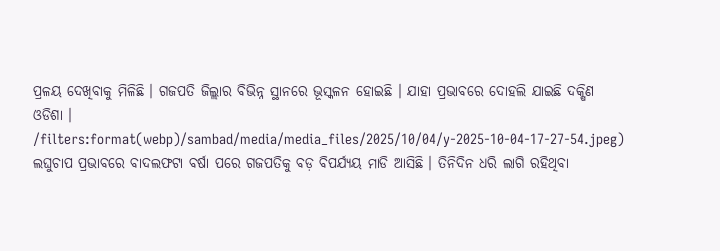ପ୍ରଳୟ ଦେଖିବାକୁ ମିଳିଛି । ଗଜପତି ଜିଲ୍ଲାର ବିଭିନ୍ନ ସ୍ଥାନରେ ଭୂସ୍କଳନ ହୋଇଛି । ଯାହା ପ୍ରଭାବରେ ଦୋହଲି ଯାଇଛି ଦକ୍ଷିଣ ଓଡିଶା ।
/filters:format(webp)/sambad/media/media_files/2025/10/04/y-2025-10-04-17-27-54.jpeg)
ଲଘୁଚାପ ପ୍ରଭାବରେ ବାଦଲଫଟା ବର୍ଷା ପରେ ଗଜପତିକୁ ବଡ଼ ବିପର୍ଯ୍ୟୟ ମାଡି ଆସିଛି । ତିନିଦିନ ଧରି ଲାଗି ରହିଥିବା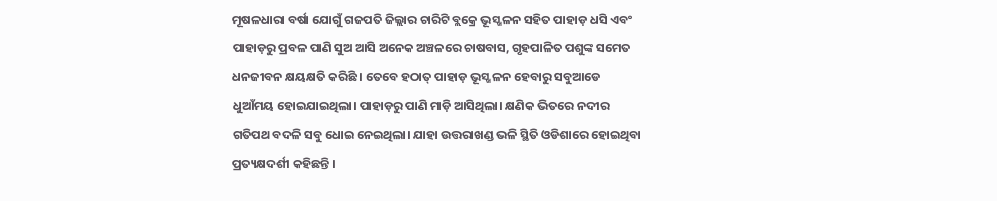ମୂଷଳଧାରା ବର୍ଷା ଯୋଗୁଁ ଗଜପତି ଜିଲ୍ଲାର ଚାରିଟି ବ୍ଲକ୍ରେ ଭୂସ୍ଖଳନ ସହିତ ପାହାଡ଼ ଧସି ଏବଂ ପାହାଡ଼ରୁ ପ୍ରବଳ ପାଣି ସୁଅ ଆସି ଅନେକ ଅଞ୍ଚଳରେ ଚାଷବାସ, ଗୃହପାଳିତ ପଶୁଙ୍କ ସମେତ ଧନଜୀବନ କ୍ଷୟକ୍ଷତି କରିଛି । ତେବେ ହଠାତ୍ ପାହାଡ଼ ଭୂସ୍ଖଳନ ହେବାରୁ ସବୁଆଡେ ଧୁଆଁମୟ ହୋଇଯାଇଥିଲା। ପାହାଡ଼ରୁ ପାଣି ମାଡ଼ି ଆସିଥିଲା। କ୍ଷଣିକ ଭିତରେ ନଦୀର ଗତିପଥ ବଦଳି ସବୁ ଧୋଇ ନେଇଥିଲା। ଯାହା ଉତ୍ତରାଖଣ୍ଡ ଭଳି ସ୍ଥିତି ଓଡିଶାରେ ହୋଇଥିବା ପ୍ରତ୍ୟକ୍ଷଦର୍ଶୀ କହିଛନ୍ତି ।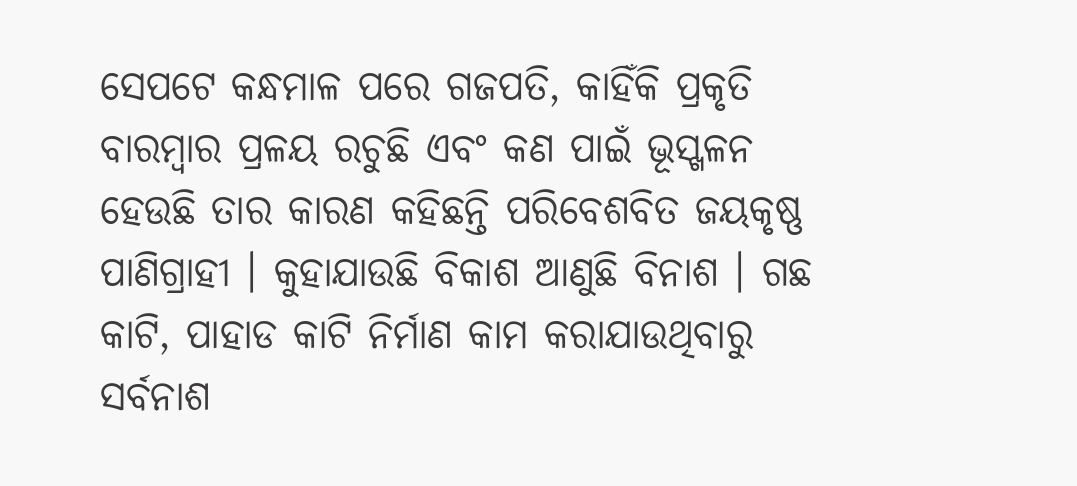ସେପଟେ କନ୍ଧମାଳ ପରେ ଗଜପତି, କାହିଁକି ପ୍ରକୃତି ବାରମ୍ବାର ପ୍ରଳୟ ରଚୁଛି ଏବଂ କଣ ପାଇଁ ଭୂସ୍ଖଳନ ହେଉଛି ତାର କାରଣ କହିଛନ୍ତି ପରିବେଶବିତ ଜୟକୃଷ୍ଣ ପାଣିଗ୍ରାହୀ । କୁହାଯାଉଛି ବିକାଶ ଆଣୁଛି ବିନାଶ । ଗଛ କାଟି, ପାହାଡ କାଟି ନିର୍ମାଣ କାମ କରାଯାଉଥିବାରୁ ସର୍ବନାଶ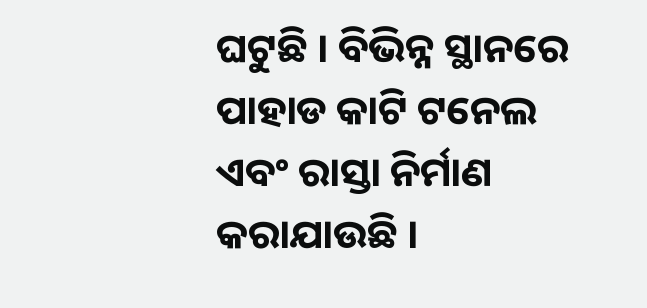ଘଟୁଛି । ବିଭିନ୍ନ ସ୍ଥାନରେ ପାହାଡ କାଟି ଟନେଲ ଏବଂ ରାସ୍ତା ନିର୍ମାଣ କରାଯାଉଛି ।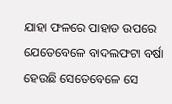ଯାହା ଫଳରେ ପାହାଡ ଉପରେ ଯେତେବେଳେ ବାଦଲଫଟା ବର୍ଷା ହେଉଛି ସେତେବେଳେ ସେ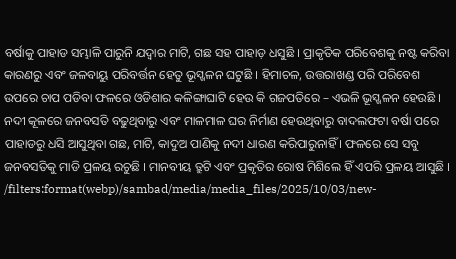ବର୍ଷାକୁ ପାହାଡ ସମ୍ଭାଳି ପାରୁନି ଯଦ୍ବାର ମାଟି, ଗଛ ସହ ପାହାଡ଼ ଧସୁଛି । ପ୍ରାକୃତିକ ପରିବେଶକୁ ନଷ୍ଟ କରିବା କାରଣରୁ ଏବଂ ଜଳବାୟୁ ପରିବର୍ତ୍ତନ ହେତୁ ଭୂସ୍ଖଳନ ଘଟୁଛି । ହିମାଚଳ, ଉତ୍ତରାଖଣ୍ଡ ପରି ପରିବେଶ ଉପରେ ଚାପ ପଡିବା ଫଳରେ ଓଡିଶାର କଳିଙ୍ଗାଘାଟି ହେଉ କି ଗଜପତିରେ – ଏଭଳି ଭୂସ୍ଖଳନ ହେଉଛି । ନଦୀ କୂଳରେ ଜନବସତି ବଢୁଥିବାରୁ ଏବଂ ମାଳମାଳ ଘର ନିର୍ମାଣ ହେଉଥିବାରୁ ବାଦଲଫଟା ବର୍ଷା ପରେ ପାହାଡରୁ ଧସି ଆସୁଥିବା ଗଛ, ମାଟି, କାଦୁଅ ପାଣିକୁ ନଦୀ ଧାରଣ କରିପାରୁନାହିଁ । ଫଳରେ ସେ ସବୁ ଜନବସତିକୁ ମାଡି ପ୍ରଳୟ ରଚୁଛି । ମାନବୀୟ ତ୍ରୁଟି ଏବଂ ପ୍ରକୃତିର ରୋଷ ମିଶିଲେ ହିଁ ଏପରି ପ୍ରଳୟ ଆସୁଛି ।
/filters:format(webp)/sambad/media/media_files/2025/10/03/new-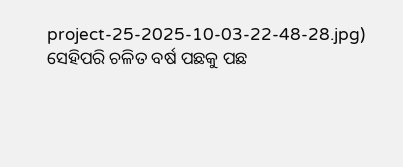project-25-2025-10-03-22-48-28.jpg)
ସେହିପରି ଚଳିତ ବର୍ଷ ପଛକୁ ପଛ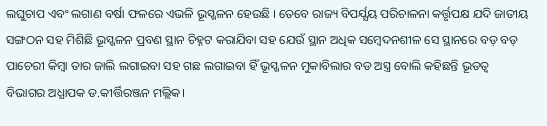ଲଘୁଚାପ ଏବଂ ଲଗାଣ ବର୍ଷା ଫଳରେ ଏଭଳି ଭୂସ୍ଖଳନ ହେଉଛି । ତେବେ ରାଜ୍ୟ ବିପର୍ଯ୍ଯୟ ପରିଚାଳନା କର୍ତ୍ତୃପକ୍ଷ ଯଦି ଜାତୀୟ ସଙ୍ଗଠନ ସହ ମିଶିଛି ଭୂସ୍ଖଳନ ପ୍ରବଣ ସ୍ଥାନ ଚିହ୍ନଟ କରାଯିବା ସହ ଯେଉଁ ସ୍ଥାନ ଅଧିକ ସମ୍ବେଦନଶୀଳ ସେ ସ୍ଥାନରେ ବଡ଼ ବଡ଼ ପାଚେରୀ କିମ୍ବା ତାର ଜାଲି ଲଗାଇବା ସହ ଗଛ ଲଗାଇବା ହିଁ ଭୂସ୍ଖଳନ ମୁକାବିଲାର ବଡ ଅସ୍ତ୍ର ବୋଲି କହିଛନ୍ତି ଭୂତତ୍ବ ବିଭାଗର ଅଧ୍ଯାପକ ଡ.କୀର୍ତ୍ତିରଞ୍ଜନ ମଲ୍ଲିକ।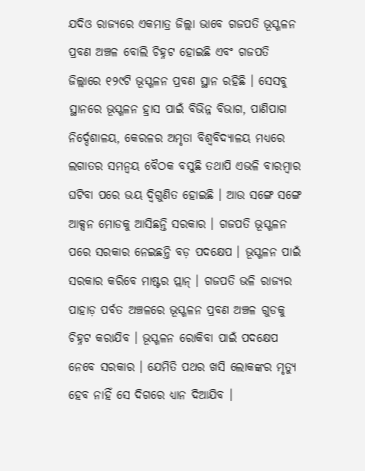ଯଦିଓ ରାଜ୍ୟରେ ଏକମାତ୍ର ଜିଲ୍ଲା ଭାବେ ଗଜପତି ଭୂସ୍ଖଳନ ପ୍ରବଣ ଅଞ୍ଚଳ ବୋଲି ଚିହ୍ନଟ ହୋଇଛି ଏବଂ ଗଜପତି ଜିଲ୍ଲାରେ ୧୨୯ଟି ଭୂସ୍ଖଳନ ପ୍ରବଣ ସ୍ଥାନ ରହିଛି । ସେସବୁ ସ୍ଥାନରେ ଭୂସ୍ଖଳନ ହ୍ରାସ ପାଇଁ ବିଭିନ୍ନ ବିଭାଗ, ପାଣିପାଗ ନିର୍ଦ୍ଦେଶାଳୟ, କେରଳର ଅମୃତା ବିଶ୍ବବିଦ୍ୟାଳୟ ମଧ୍ୟରେ ଲଗାତର ସମନ୍ବୟ ବୈଠକ ବସୁଛି ତଥାପି ଏଭଳି ବାରମ୍ବାର ଘଟିବା ପରେ ଭୟ ଦ୍ବିଗୁଣିତ ହୋଇଛି । ଆଉ ସଙ୍ଗେ ସଙ୍ଗେ ଆକ୍ସନ ମୋଡକୁ ଆସିଛନ୍ତି ସରକାର । ଗଜପତି ଭୂସ୍ଖଳନ ପରେ ସରକାର ନେଇଛନ୍ତି ବଡ଼ ପଦକ୍ଷେପ । ଭୂସ୍ଖଳନ ପାଇଁ ସରକାର କରିବେ ମାଷ୍ଟର ପ୍ଲାନ୍ । ଗଜପତି ଭଳି ରାଜ୍ୟର ପାହାଡ଼ ପର୍ବତ ଅଞ୍ଚଳରେ ଭୂସ୍ଖଳନ ପ୍ରବଣ ଅଞ୍ଚଳ ଗୁଡକୁ ଚିହ୍ନଟ କରାଯିବ । ଭୂସ୍ଖଳନ ରୋକିବା ପାଇଁ ପଦକ୍ଷେପ ନେବେ ସରକାର । ଯେମିତି ପଥର ଖସି ଲୋକଙ୍କର ମୃତ୍ୟୁ ହେବ ନାହିଁ ସେ ଦିଗରେ ଧ୍ୟାନ ଦିଆଯିବ ।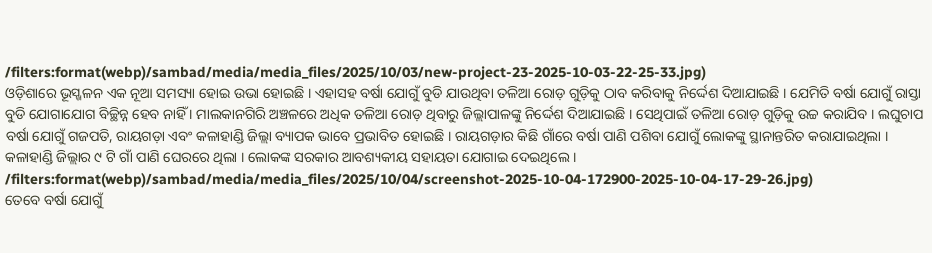/filters:format(webp)/sambad/media/media_files/2025/10/03/new-project-23-2025-10-03-22-25-33.jpg)
ଓଡ଼ିଶାରେ ଭୂସ୍ଖଳନ ଏକ ନୂଆ ସମସ୍ୟା ହୋଇ ଉଭା ହୋଇଛି । ଏହାସହ ବର୍ଷା ଯୋଗୁଁ ବୁଡି ଯାଉଥିବା ତଳିଆ ରୋଡ଼ ଗୁଡ଼ିକୁ ଠାବ କରିବାକୁ ନିର୍ଦ୍ଦେଶ ଦିଆଯାଇଛି । ଯେମିତି ବର୍ଷା ଯୋଗୁଁ ରାସ୍ତା ବୁଡି ଯୋଗାଯୋଗ ବିଚ୍ଛିନ୍ନ ହେବ ନାହିଁ । ମାଲକାନଗିରି ଅଞ୍ଚଳରେ ଅଧିକ ତଳିଆ ରୋଡ଼ ଥିବାରୁ ଜିଲ୍ଲାପାଳଙ୍କୁ ନିର୍ଦ୍ଦେଶ ଦିଆଯାଇଛି । ସେଥିପାଇଁ ତଳିଆ ରୋଡ଼ ଗୁଡ଼ିକୁ ଉଚ୍ଚ କରାଯିବ । ଲଘୁଚାପ ବର୍ଷା ଯୋଗୁଁ ଗଜପତି, ରାୟଗଡ଼ା ଏବଂ କଳାହାଣ୍ଡି ଜିଲ୍ଲା ବ୍ୟାପକ ଭାବେ ପ୍ରଭାବିତ ହୋଇଛି । ରାୟଗଡ଼ାର କିଛି ଗାଁରେ ବର୍ଷା ପାଣି ପଶିବା ଯୋଗୁଁ ଲୋକଙ୍କୁ ସ୍ଥାନାନ୍ତରିତ କରାଯାଇଥିଲା । କଳାହାଣ୍ଡି ଜିଲ୍ଲାର ୯ ଟି ଗାଁ ପାଣି ଘେରରେ ଥିଲା । ଲୋକଙ୍କ ସରକାର ଆବଶ୍ୟକୀୟ ସହାୟତା ଯୋଗାଇ ଦେଇଥିଲେ ।
/filters:format(webp)/sambad/media/media_files/2025/10/04/screenshot-2025-10-04-172900-2025-10-04-17-29-26.jpg)
ତେବେ ବର୍ଷା ଯୋଗୁଁ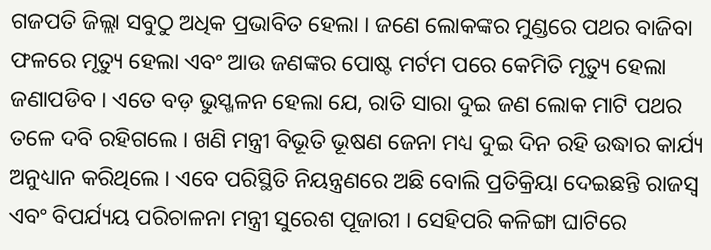ଗଜପତି ଜିଲ୍ଲା ସବୁଠୁ ଅଧିକ ପ୍ରଭାବିତ ହେଲା । ଜଣେ ଲୋକଙ୍କର ମୁଣ୍ଡରେ ପଥର ବାଜିବା ଫଳରେ ମୃତ୍ୟୁ ହେଲା ଏବଂ ଆଉ ଜଣଙ୍କର ପୋଷ୍ଟ ମର୍ଟମ ପରେ କେମିତି ମୃତ୍ୟୁ ହେଲା ଜଣାପଡିବ । ଏତେ ବଡ଼ ଭୁସ୍ଖଳନ ହେଲା ଯେ, ରାତି ସାରା ଦୁଇ ଜଣ ଲୋକ ମାଟି ପଥର ତଳେ ଦବି ରହିଗଲେ । ଖଣି ମନ୍ତ୍ରୀ ବିଭୂତି ଭୂଷଣ ଜେନା ମଧ୍ୟ ଦୁଇ ଦିନ ରହି ଉଦ୍ଧାର କାର୍ଯ୍ୟ ଅନୁଧ୍ୟାନ କରିଥିଲେ । ଏବେ ପରିସ୍ଥିତି ନିୟନ୍ତ୍ରଣରେ ଅଛି ବୋଲି ପ୍ରତିକ୍ରିୟା ଦେଇଛନ୍ତି ରାଜସ୍ୱ ଏବଂ ବିପର୍ଯ୍ୟୟ ପରିଚାଳନା ମନ୍ତ୍ରୀ ସୁରେଶ ପୂଜାରୀ । ସେହିପରି କଳିଙ୍ଗା ଘାଟିରେ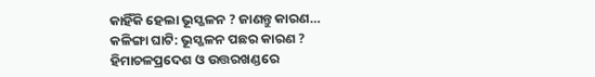କାହିଁକି ହେଲା ଭୂସ୍ଖଳନ ? ଜାଣନ୍ତୁ କାରଣ…
କଳିଙ୍ଗା ଘାଟି: ଭୂସ୍ଖଳନ ପଛର କାରଣ ?
ହିମାଚଳପ୍ରଦେଶ ଓ ଉତ୍ତରଖଣ୍ଡରେ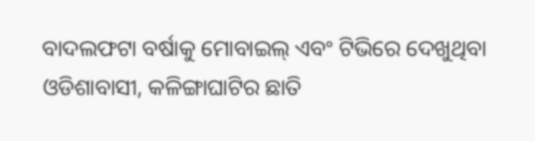ବାଦଲଫଟା ବର୍ଷାକୁ ମୋବାଇଲ୍ ଏବଂ ଟିଭିରେ ଦେଖୁଥିବା ଓଡିଶାବାସୀ, କଳିଙ୍ଗାଘାଟିର ଛାତି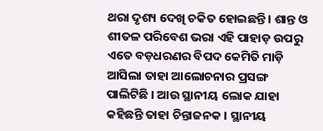ଥରା ଦୃଶ୍ୟ ଦେଖି ଚକିତ ହୋଇଛନ୍ତି । ଶାନ୍ତ ଓ ଶୀତଳ ପରିବେଶ ଭରା ଏହି ପାହାଡ଼ ଉପରୁ ଏତେ ବଡ଼ଧରଣର ବିପଦ କେମିତି ମାଡ଼ି ଆସିଲା ତାହା ଆଲୋଚନାର ପ୍ରସଙ୍ଗ ପାଲିଟିଛି । ଆଉ ସ୍ଥାନୀୟ ଲୋକ ଯାହା କହିଛନ୍ତି ତାହା ଚିନ୍ତାଜନକ । ସ୍ଥାନୀୟ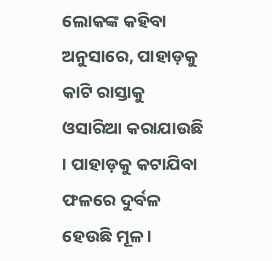ଲୋକଙ୍କ କହିବା ଅନୁସାରେ, ପାହାଡ଼କୁ କାଟି ରାସ୍ତାକୁ ଓସାରିଆ କରାଯାଉଛି । ପାହାଡ଼କୁ କଟାଯିବା ଫଳରେ ଦୁର୍ବଳ ହେଉଛି ମୂଳ ।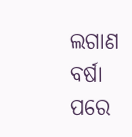ଲଗାଣ ବର୍ଷା ପରେ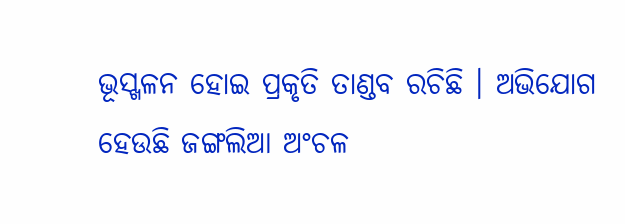ଭୂସ୍ଖଳନ ହୋଇ ପ୍ରକୃତି ତାଣ୍ଡବ ରଚିଛି । ଅଭିଯୋଗ ହେଉଛି ଜଙ୍ଗଲିଆ ଅଂଚଳ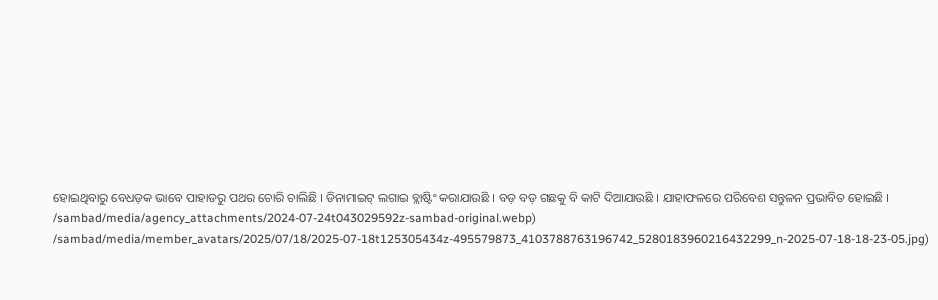ହୋଇଥିବାରୁ ବେଧଡ଼କ ଭାବେ ପାହାଡରୁ ପଥର ଚୋରି ଚାଲିଛି । ଡିନାମାଇଟ୍ ଲଗାଇ ବ୍ଲାଷ୍ଟିଂ କରାଯାଉଛି । ବଡ଼ ବଡ଼ ଗଛକୁ ବି କାଟି ଦିଆଯାଉଛି । ଯାହାଫଳରେ ପରିବେଶ ସନ୍ତୁଳନ ପ୍ରଭାବିତ ହୋଇଛି ।
/sambad/media/agency_attachments/2024-07-24t043029592z-sambad-original.webp)
/sambad/media/member_avatars/2025/07/18/2025-07-18t125305434z-495579873_4103788763196742_5280183960216432299_n-2025-07-18-18-23-05.jpg)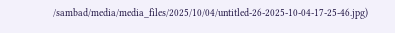/sambad/media/media_files/2025/10/04/untitled-26-2025-10-04-17-25-46.jpg)